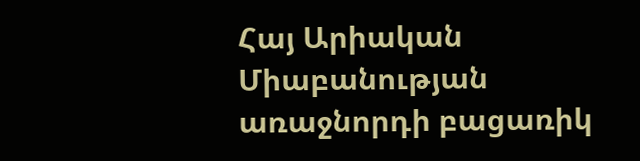Հայ Արիական Միաբանության առաջնորդի բացառիկ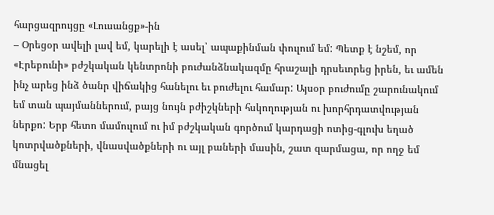հարցազրույցը «Լուսանցք»-ին
– Օրեցօր ավելի լավ եմ, կարելի է ասել՝ ապաքինման փուլում եմ: Պետք է նշեմ, որ «Էրեբունի» բժշկական կենտրոնի բուժանձնակազմը հրաշալի դրսեւորեց իրեն, եւ ամեն ինչ արեց ինձ ծանր վիճակից հանելու եւ բուժելու համար: Այսօր բուժումը շարունակում եմ տան պայմաններում, բայց նույն բժիշկների հսկողության ու խորհրդատվության ներքո: Երբ հետո մամուլում ու իմ բժշկական գործում կարդացի ոտից-գլուխ եղած կոտրվածքների, վնասվածքների ու այլ բաների մասին, շատ զարմացա, որ ողջ եմ մնացել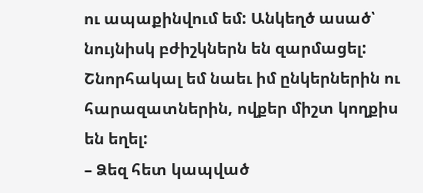ու ապաքինվում եմ: Անկեղծ ասած՝ նույնիսկ բժիշկներն են զարմացել: Շնորհակալ եմ նաեւ իմ ընկերներին ու հարազատներին, ովքեր միշտ կողքիս են եղել:
– Ձեզ հետ կապված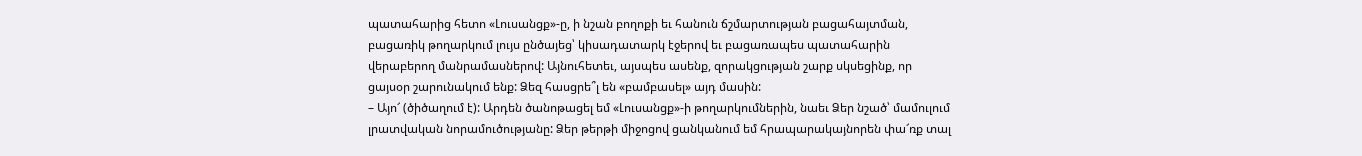պատահարից հետո «Լուսանցք»-ը, ի նշան բողոքի եւ հանուն ճշմարտության բացահայտման, բացառիկ թողարկում լույս ընծայեց՝ կիսադատարկ էջերով եւ բացառապես պատահարին վերաբերող մանրամասներով: Այնուհետեւ, այսպես ասենք, զորակցության շարք սկսեցինք, որ ցայսօր շարունակում ենք: Ձեզ հասցրե՞լ են «բամբասել» այդ մասին:
– Այո՜ (ծիծաղում է): Արդեն ծանոթացել եմ «Լուսանցք»-ի թողարկումներին, նաեւ Ձեր նշած՝ մամուլում լրատվական նորամուծությանը: Ձեր թերթի միջոցով ցանկանում եմ հրապարակայնորեն փա՜ռք տալ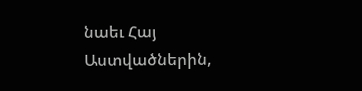նաեւ Հայ Աստվածներին,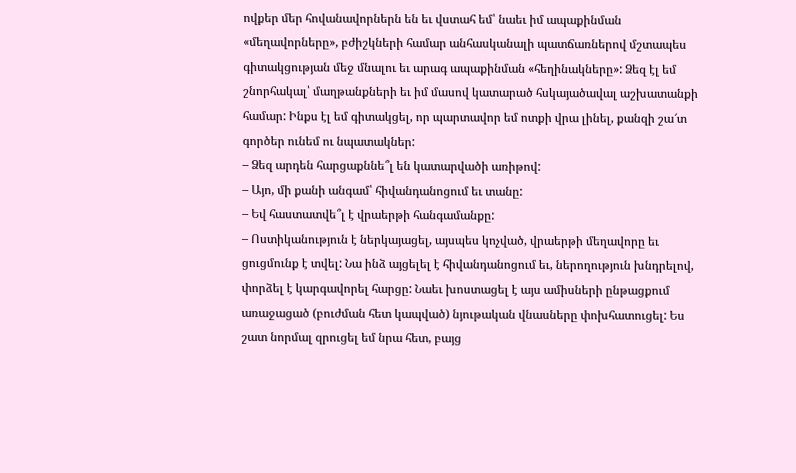ովքեր մեր հովանավորներն են եւ վստահ եմ՝ նաեւ իմ ապաքինման «մեղավորները», բժիշկների համար անհասկանալի պատճառներով մշտապես գիտակցության մեջ մնալու եւ արագ ապաքինման «հեղինակները»: Ձեզ էլ եմ շնորհակալ՝ մաղթանքների եւ իմ մասով կատարած հսկայածավալ աշխատանքի համար: Ինքս էլ եմ գիտակցել, որ պարտավոր եմ ոտքի վրա լինել, քանզի շա՜տ գործեր ունեմ ու նպատակներ:
– Ձեզ արդեն հարցաքննե՞լ են կատարվածի առիթով:
– Այո, մի քանի անգամ՝ հիվանդանոցում եւ տանը:
– Եվ հաստատվե՞լ է վրաերթի հանգամանքը:
– Ոստիկանություն է ներկայացել, այսպես կոչված, վրաերթի մեղավորը եւ ցուցմունք է տվել: Նա ինձ այցելել է հիվանդանոցում եւ, ներողություն խնդրելով, փորձել է կարգավորել հարցը: Նաեւ խոստացել է այս ամիսների ընթացքում առաջացած (բուժման հետ կապված) նյութական վնասները փոխհատուցել: Ես շատ նորմալ զրուցել եմ նրա հետ, բայց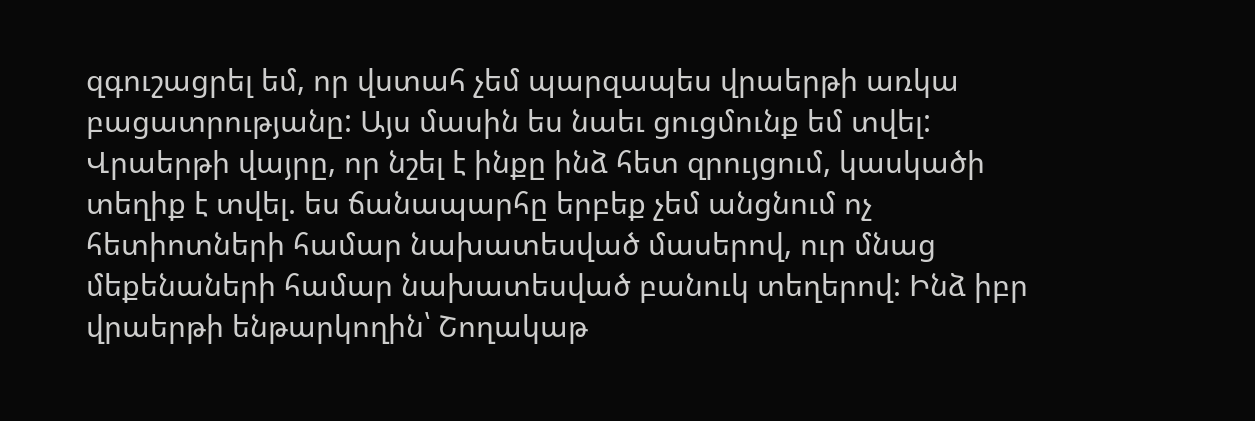զգուշացրել եմ, որ վստահ չեմ պարզապես վրաերթի առկա բացատրությանը: Այս մասին ես նաեւ ցուցմունք եմ տվել: Վրաերթի վայրը, որ նշել է ինքը ինձ հետ զրույցում, կասկածի տեղիք է տվել. ես ճանապարհը երբեք չեմ անցնում ոչ հետիոտների համար նախատեսված մասերով, ուր մնաց մեքենաների համար նախատեսված բանուկ տեղերով: Ինձ իբր վրաերթի ենթարկողին՝ Շողակաթ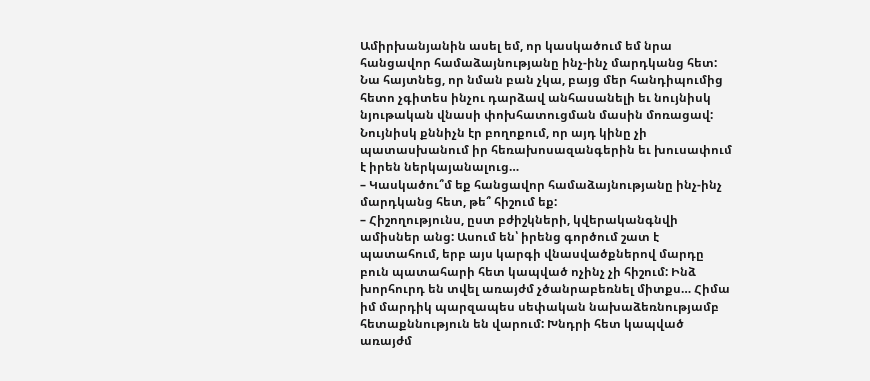Ամիրխանյանին ասել եմ, որ կասկածում եմ նրա հանցավոր համաձայնությանը ինչ-ինչ մարդկանց հետ: Նա հայտնեց, որ նման բան չկա, բայց մեր հանդիպումից հետո չգիտես ինչու դարձավ անհասանելի եւ նույնիսկ նյութական վնասի փոխհատուցման մասին մոռացավ: Նույնիսկ քննիչն էր բողոքում, որ այդ կինը չի պատասխանում իր հեռախոսազանգերին եւ խուսափում է իրեն ներկայանալուց…
– Կասկածու՞մ եք հանցավոր համաձայնությանը ինչ-ինչ մարդկանց հետ, թե՞ հիշում եք:
– Հիշողությունս, ըստ բժիշկների, կվերականգնվի ամիսներ անց: Ասում են՝ իրենց գործում շատ է պատահում, երբ այս կարգի վնասվածքներով մարդը բուն պատահարի հետ կապված ոչինչ չի հիշում: Ինձ խորհուրդ են տվել առայժմ չծանրաբեռնել միտքս… Հիմա իմ մարդիկ պարզապես սեփական նախաձեռնությամբ հետաքննություն են վարում: Խնդրի հետ կապված առայժմ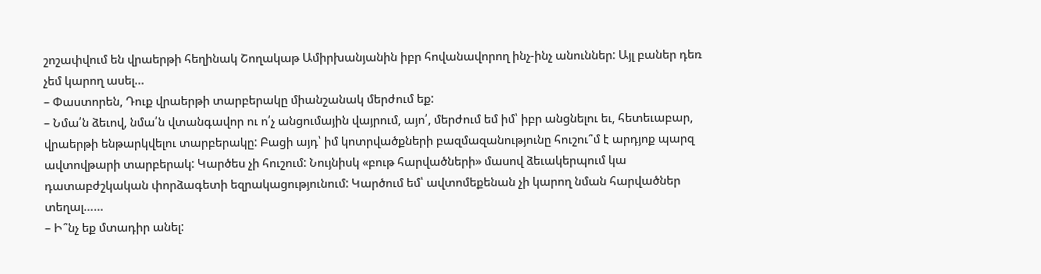շոշափվում են վրաերթի հեղինակ Շողակաթ Ամիրխանյանին իբր հովանավորող ինչ-ինչ անուններ: Այլ բաներ դեռ չեմ կարող ասել…
– Փաստորեն, Դուք վրաերթի տարբերակը միանշանակ մերժում եք:
– Նմա՛ն ձեւով, նմա՛ն վտանգավոր ու ո՛չ անցումային վայրում, այո՛, մերժում եմ իմ՝ իբր անցնելու եւ, հետեւաբար, վրաերթի ենթարկվելու տարբերակը: Բացի այդ՝ իմ կոտրվածքների բազմազանությունը հուշու՞մ է արդյոք պարզ ավտովթարի տարբերակ: Կարծես չի հուշում: Նույնիսկ «բութ հարվածների» մասով ձեւակերպում կա դատաբժշկական փորձագետի եզրակացությունում: Կարծում եմ՝ ավտոմեքենան չի կարող նման հարվածներ տեղալ……
– Ի՞նչ եք մտադիր անել: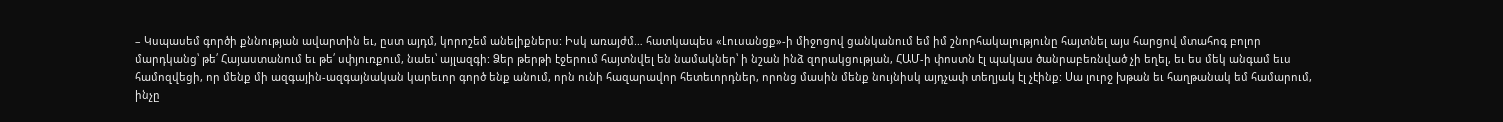– Կսպասեմ գործի քննության ավարտին եւ, ըստ այդմ, կորոշեմ անելիքներս: Իսկ առայժմ… հատկապես «Լուսանցք»-ի միջոցով ցանկանում եմ իմ շնորհակալությունը հայտնել այս հարցով մտահոգ բոլոր մարդկանց՝ թե՛ Հայաստանում եւ թե՛ սփյուռքում, նաեւ՝ այլազգի: Ձեր թերթի էջերում հայտնվել են նամակներ՝ ի նշան ինձ զորակցության, ՀԱՄ-ի փոստն էլ պակաս ծանրաբեռնված չի եղել, եւ ես մեկ անգամ եւս համոզվեցի, որ մենք մի ազգային-ազգայնական կարեւոր գործ ենք անում, որն ունի հազարավոր հետեւորդներ, որոնց մասին մենք նույնիսկ այդչափ տեղյակ էլ չէինք: Սա լուրջ խթան եւ հաղթանակ եմ համարում, ինչը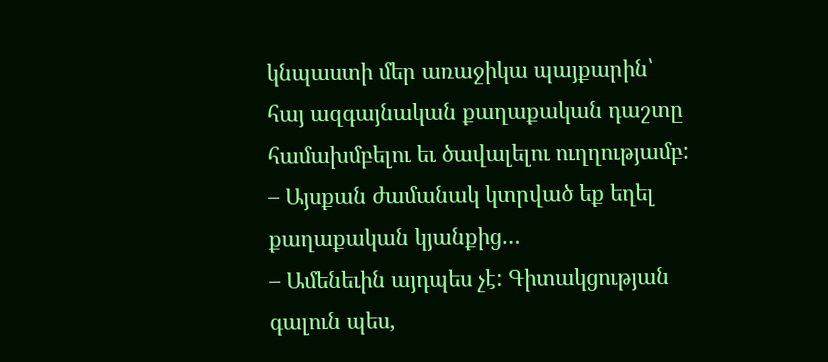կնպաստի մեր առաջիկա պայքարին՝
հայ ազգայնական քաղաքական դաշտը համախմբելու եւ ծավալելու ուղղությամբ:
– Այսքան ժամանակ կտրված եք եղել քաղաքական կյանքից…
– Ամենեւին այդպես չէ: Գիտակցության գալուն պես,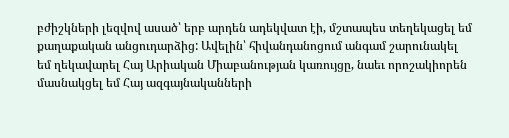բժիշկների լեզվով ասած՝ երբ արդեն ադեկվատ էի, մշտապես տեղեկացել եմ քաղաքական անցուդարձից: Ավելին՝ հիվանդանոցում անգամ շարունակել եմ ղեկավարել Հայ Արիական Միաբանության կառույցը, նաեւ որոշակիորեն մասնակցել եմ Հայ ազգայնականների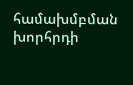համախմբման խորհրդի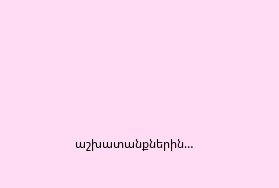աշխատանքներին…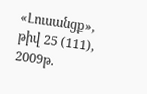«Լուսանցք», թիվ 25 (111), 2009թ.